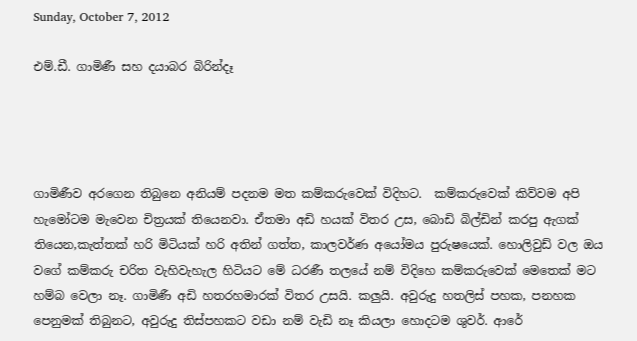Sunday, October 7, 2012

එම්.ඩී. ගාමිණී සහ දයාබර බිරින්දෑ




ගාමිණීව අරගෙන තිබුනෙ අනියම් පදනම මත කම්කරුවෙක් විදිහට.  කම්කරුවෙක් කිව්වම අපි හැමෝටම මැවෙන චිත්‍රයක් තියෙනවා. ඒතමා අඩි හයක් විතර උස, බොඩි බිල්ඩින් කරපු ඇගක් තියෙන,කැත්තක් හරි මිටියක් හරි අතින් ගත්ත, කාලවර්ණ අයෝමය පුරුෂයෙක්. හොලිවුඩ් වල ඔය වගේ කම්කරු චරිත වැහිවැහැල හිටියට මේ ධරණී තලයේ නම් විදිහෙ කම්කරුවෙක් මෙතෙක් මට හම්බ වෙලා නෑ. ගාමිණී අඩි හතරහමාරක් විතර උසයි. කලුයි. අවුරුදු හතලිස් පහක, පනහක පෙනුමක් තිබුනට, අවුරුදු තිස්පහකට වඩා නම් වැඩි නෑ කියලා හොදටම ශුවර්. ආරේ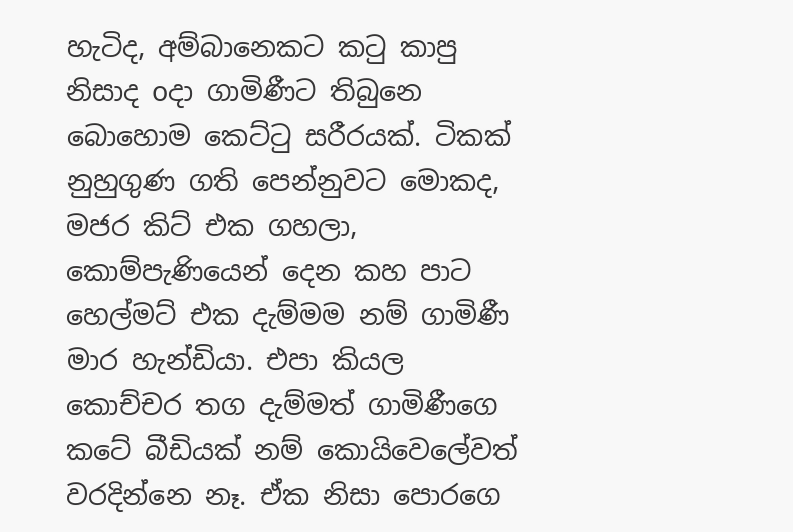හැටිද, අම්බානෙකට කටු කාපු නිසාද oදා ගාමිණීට තිබුනෙ බොහොම කෙට්ටු සරීරයක්. ටිකක් නුහුගුණ ගති පෙන්නුවට මොකද, මජර කිට් එක ගහලා, කොම්පැණියෙන් දෙන කහ පාට හෙල්මට් එක දැම්මම නම් ගාමිණී මාර හැන්ඩියා. එපා කියල කොච්චර තග දැම්මත් ගාමිණීගෙ කටේ බීඩියක් නම් කොයිවෙලේවත් වරදින්නෙ නෑ. ඒක නිසා පොරගෙ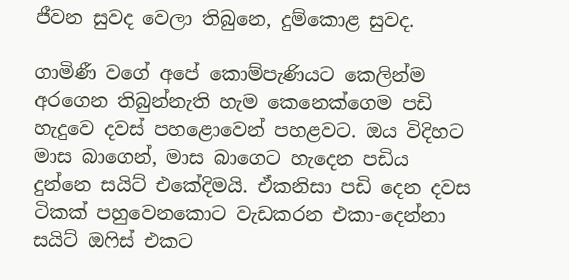ජීවන සුවද වෙලා තිබුනෙ, දුම්කොළ සුවද.

ගාමිණී වගේ අපේ කොම්පැණියට කෙලින්ම අරගෙන තිබුන්නැති හැම කෙනෙක්ගෙම පඩි හැදුවෙ දවස් පහළොවෙන් පහළවට. ඔය විදිහට මාස බාගෙන්, මාස බාගෙට හැදෙන පඩිය දුන්නෙ සයිට් එකේදිමයි. ඒකනිසා පඩි දෙන දවස ටිකක් පහුවෙනකොට වැඩකරන එකා-දෙන්නා සයිට් ඔෆිස් එකට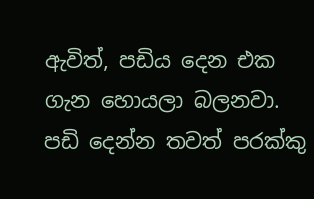ඇවිත්, පඩිය දෙන එක ගැන හොයලා බලනවා. පඩි දෙන්න තවත් පරක්කු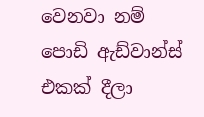වෙනවා නම් පොඩි ඇඩ්වාන්ස් එකක් දීලා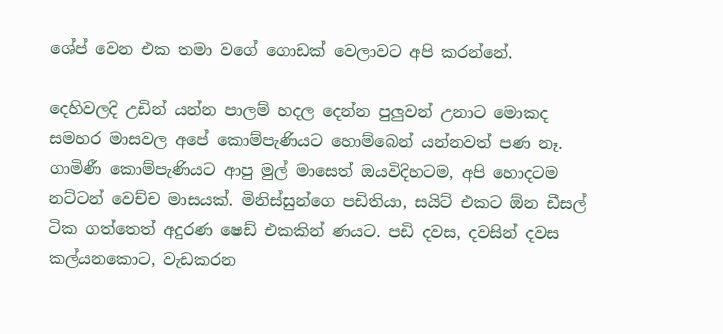ශේප් වෙන එක තමා වගේ ගොඩක් වෙලාවට අපි කරන්නේ.

දෙහිවලදි උඩින් යන්න පාලම් හදල දෙන්න පුලුවන් උනාට මොකද සමහර මාසවල අපේ කොම්පැණියට හොම්බෙන් යන්නවත් පණ නෑ. ගාමිණී කොම්පැණියට ආපු මුල් මාසෙත් ඔයවිදිහටම, අපි හොදටම නට්ටන් වෙච්ච මාසයක්. මිනිස්සුන්ගෙ පඩිතියා, සයිට් එකට ඕන ඩීසල් ටික ගත්තෙත් අදුරණ ෂෙඩ් එකකින් ණයට. පඩි දවස, දවසින් දවස කල්යනකොට, වැඩකරන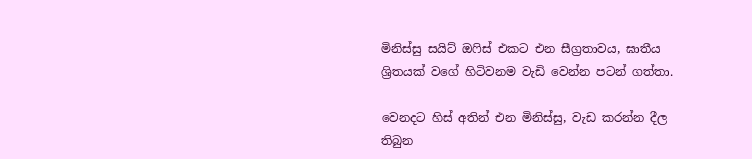මිනිස්සු සයිට් ඔෆිස් එකට එන සීග්‍රතාවය, ඝාතීය ශ්‍රිතයක් වගේ හිටිවනම වැඩි වෙන්න පටන් ගත්තා.

වෙනදට හිස් අතින් එන මිනිස්සු, වැඩ කරන්න දීල තිබුන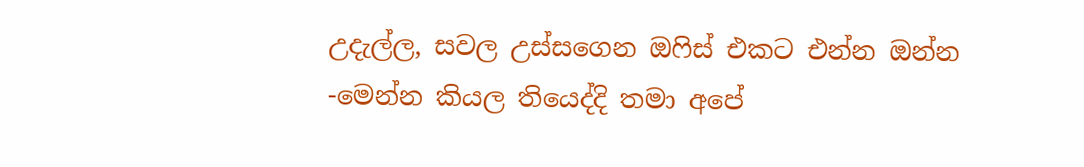උදැල්ල, සවල උස්සගෙන ඔෆිස් එකට එන්න ඔන්න -මෙන්න කියල තියෙද්දි තමා අපේ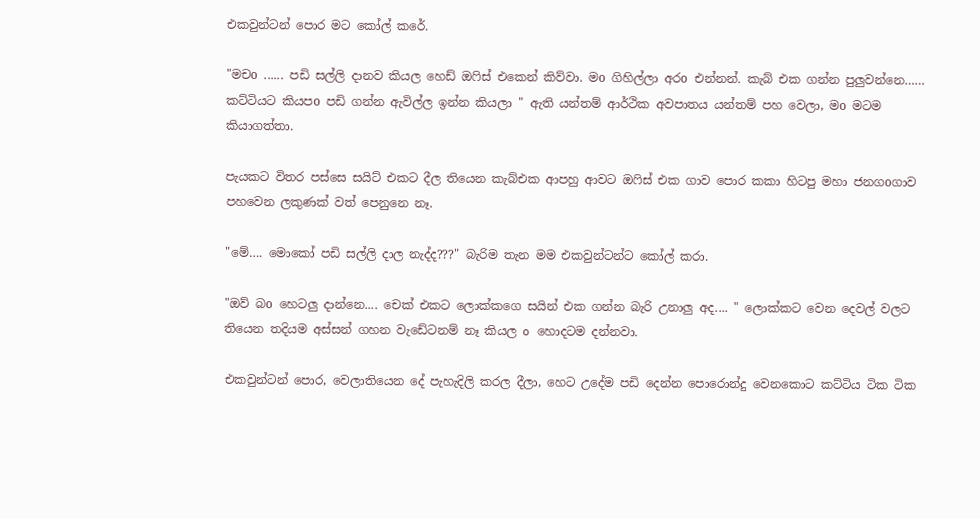එකවුන්ටන් පොර මට කෝල් කරේ.

"මචo ...... පඩි සල්ලි දානව කියල හෙඩ් ඔෆිස් එකෙන් කිව්වා. මo ගිහිල්ලා අරo එන්නන්. කැබ් එක ගන්න පුලුවන්නෙ…… කට්ටියට කියපo පඩි ගන්න ඇවිල්ල ඉන්න කියලා " ඇති යන්තම් ආර්ථික අවපාතය යන්තම් පහ වෙලා, මo මටම කියාගත්තා.

පැයකට විතර පස්සෙ සයිට් එකට දීල තියෙන කැබ්එක ආපහු ආවට ඔෆිස් එක ගාව පොර කකා හිටපු මහා ජනගoගාව පහවෙන ලකුණක් වත් පෙනුනෙ නෑ.

"මේ…. මොකෝ පඩි සල්ලි දාල නැද්ද???" බැරිම තැන මම එකවුන්ටන්ට කෝල් කරා.

"ඔව් බo හෙටලු දාන්නෙ.... චෙක් එකට ලොක්කගෙ සයින් එක ගන්න බැරි උනාලු අද.... " ලොක්කට වෙන දෙවල් වලට තියෙන තදියම අස්සන් ගහන වැඩේටනම් නෑ කියල o හොදටම දන්නවා.

එකවුන්ටන් පොර, වෙලාතියෙන දේ පැහැදිලි කරල දීලා, හෙට උදේම පඩි දෙන්න පොරොන්දු වෙනකොට කට්ටිය ටික ටික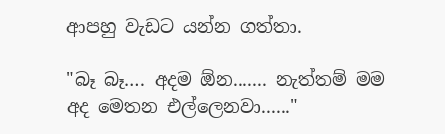ආපහු වැඩට යන්න ගත්තා.

"බෑ බෑ…. අදම ඕන....... නැත්තම් මම අද මෙතන එල්ලෙනවා......"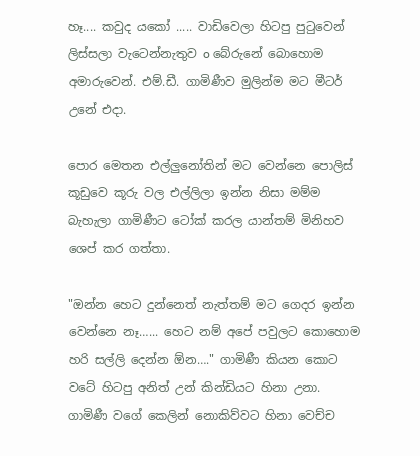හෑ.... කවුද යකෝ ..... වාඩිවෙලා හිටපු පුටුවෙන් ලිස්සලා වැටෙන්නැතුව o බේරුනේ බොහොම අමාරුවෙන්. එම්.ඩී. ගාමිණීව මුලින්ම මට මීටර් උනේ එදා.

පොර මෙතන එල්ලුනෝතින් මට වෙන්නෙ පොලිස් කූඩුවෙ කූරු වල එල්ලිලා ඉන්න නිසා මම්ම බැහැලා ගාමිණීට ටෝක් කරල යාන්තම් මිනිහව ශෙප් කර ගත්තා.

"ඔන්න හෙට දුන්නෙත් නැත්තම් මට ගෙදර ඉන්න වෙන්නෙ නෑ…... හෙට නම් අපේ පවුලට කොහොම හරි සල්ලි දෙන්න ඕන…." ගාමිණී කියන කොට වටේ හිටපු අනිත් උන් කින්ඩියට හිනා උනා. ගාමිණී වගේ කෙලින් නොකිව්වට හිනා වෙච්ච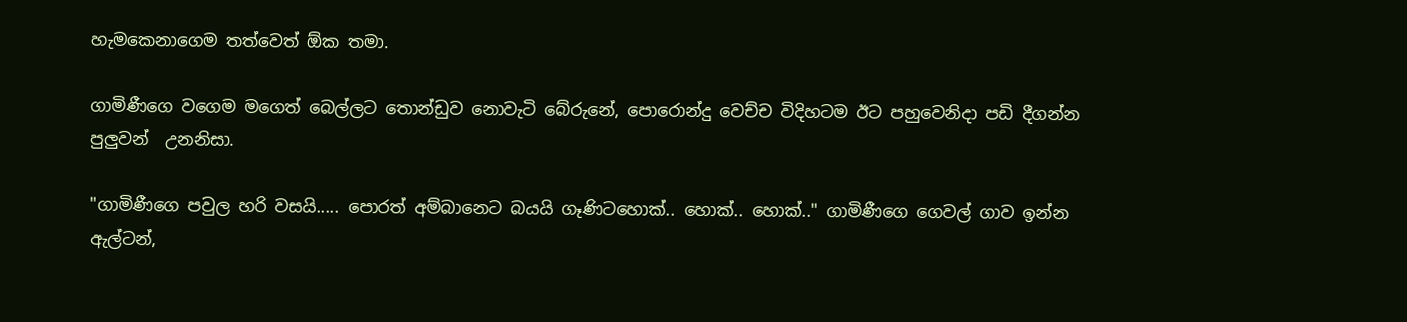හැමකෙනාගෙම තත්වෙත් ඕක තමා.

ගාමිණීගෙ වගෙම මගෙත් බෙල්ලට තොන්ඩුව නොවැටි බේරුනේ, පොරොන්දු වෙච්ච විදිහටම ඊට පහුවෙනිදා පඩි දීගන්න පුලුවන්  උනනිසා.

"ගාමිණීගෙ පවුල හරි වසයි..... පොරත් අම්බානෙට බයයි ගෑණිටහොක්.. හොක්.. හොක්.." ගාමිණීගෙ ගෙවල් ගාව ඉන්න ඇල්ටන්,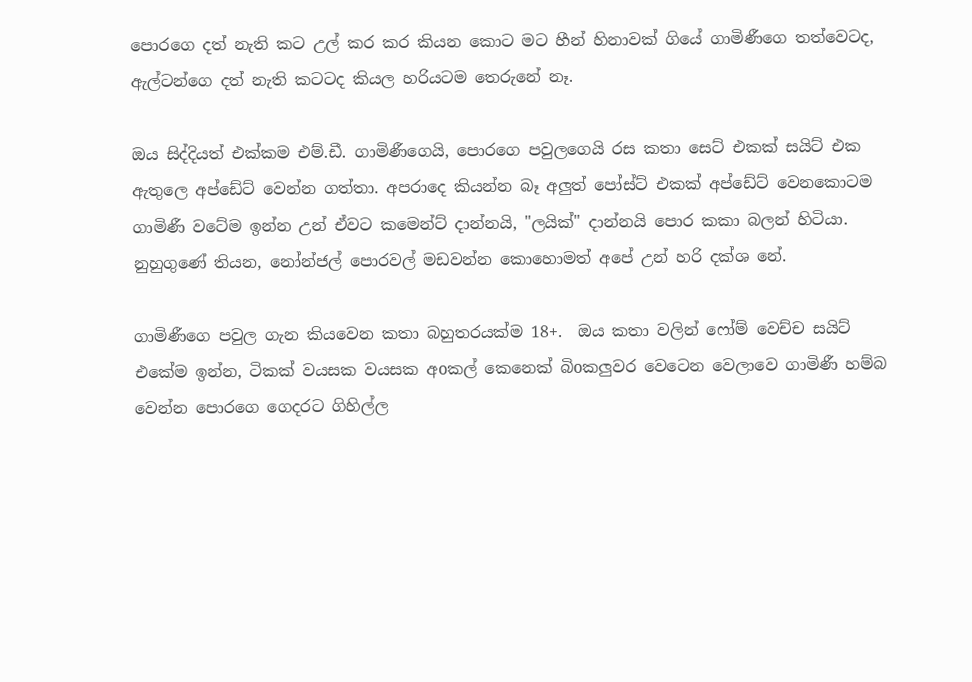පොරගෙ දත් නැති කට උල් කර කර කියන කොට මට හීන් හිනාවක් ගියේ ගාමිණීගෙ තත්වෙටද, ඇල්ටන්ගෙ දත් නැති කටටද කියල හරියටම තෙරුනේ නෑ.

ඔය සිද්දියත් එක්කම එම්.ඩී. ගාමිණීගෙයි, පොරගෙ පවුලගෙයි රස කතා සෙට් එකක් සයිට් එක ඇතුලෙ අප්ඩේට් වෙන්න ගත්තා. අපරාදෙ කියන්න බෑ අලුත් පෝස්ට් එකක් අප්ඩේට් වෙනකොටම ගාමිණී වටේම ඉන්න උන් ඒවට කමෙන්ට් දාන්නයි, "ලයික්" දාන්නයි පොර කකා බලන් හිටියා. නුහුගුණේ තියන, නෝන්ජල් පොරවල් මඩවන්න කොහොමත් අපේ උන් හරි දක්ශ නේ.

ගාමිණීගෙ පවුල ගැන කියවෙන කතා බහුතරයක්ම 18+.  ඔය කතා වලින් ෆෝම් වෙච්ච සයිට් එකේම ඉන්න, ටිකක් වයසක වයසක අoකල් කෙනෙක් බිoකලුවර වෙටෙන වෙලාවෙ ගාමිණී හම්බ වෙන්න පොරගෙ ගෙදරට ගිහිල්ල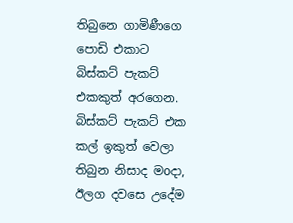තිබුනෙ ගාමිණීගෙ පොඩි එකාට බිස්කට් පැකට් එකකුත් අරගෙන. බිස්කට් පැකට් එක කල් ඉකුත් වෙලා තිබුන නිසාද මoදා, ඊලග දවසෙ උදේම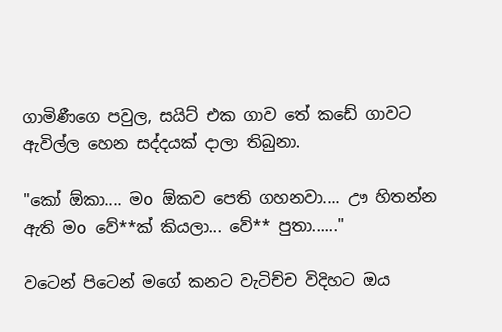ගාමිණීගෙ පවුල, සයිට් එක ගාව තේ කඩේ ගාවට ඇවිල්ල හෙන සද්දයක් දාලා තිබුනා.

"කෝ ඕකා.... මo ඕකව පෙති ගහනවා.... ඌ හිතන්න ඇති මo වේ**ක් කියලා... වේ** පුතා......"

වටෙන් පිටෙන් මගේ කනට වැටිච්ච විදිහට ඔය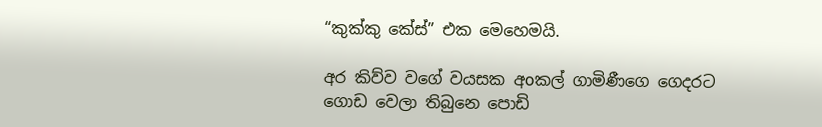“කුක්කු කේස්” එක මෙහෙමයි.

අර කිව්ව වගේ වයසක අoකල් ගාමිණීගෙ ගෙදරට ගොඩ වෙලා තිබුනෙ පොඩි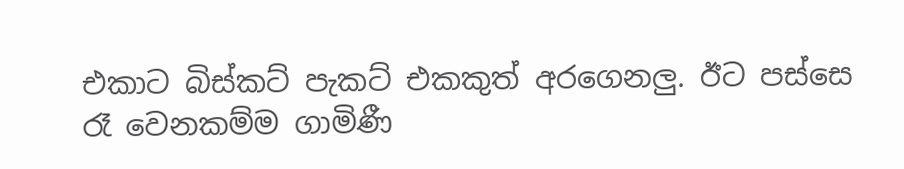එකාට බිස්කට් පැකට් එකකුත් අරගෙනලු. ඊට පස්සෙ රෑ වෙනකම්ම ගාමිණී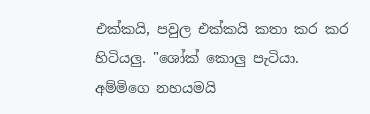එක්කයි, පවුල එක්කයි කතා කර කර හිටියලු. "ශෝක් කොලු පැටියා. අම්මිගෙ නහයමයි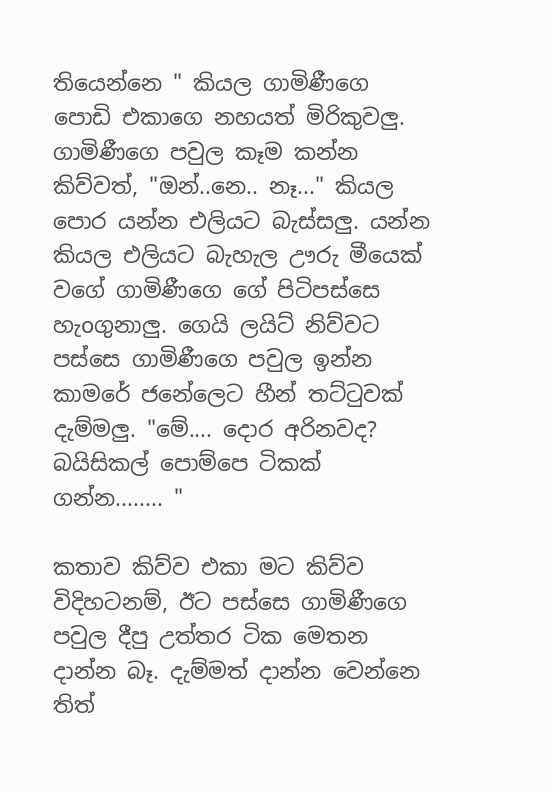තියෙන්නෙ " කියල ගාමිණීගෙ පොඩි එකාගෙ නහයත් මිරිකුවලු. ගාමිණීගෙ පවුල කෑම කන්න කිව්වත්, "ඔන්..නෙ.. නෑ..." කියල පොර යන්න එලියට බැස්සලු. යන්න කියල එලියට බැහැල ඌරු මීයෙක් වගේ ගාමිණීගෙ ගේ පිටිපස්සෙ හැoගුනාලු. ගෙයි ලයිට් නිව්වට පස්සෙ ගාමිණීගෙ පවුල ඉන්න කාමරේ ජනේලෙට හීන් තට්ටුවක් දැම්මලු. "මේ.... දොර අරිනවද? බයිසිකල් පොම්පෙ ටිකක් ගන්න........ "

කතාව කිව්ව එකා මට කිව්ව විදිහටනම්, ඊට පස්සෙ ගාමිණීගෙ පවුල දීපු උත්තර ටික මෙතන දාන්න බෑ. දැම්මත් දාන්න වෙන්නෙ තිත්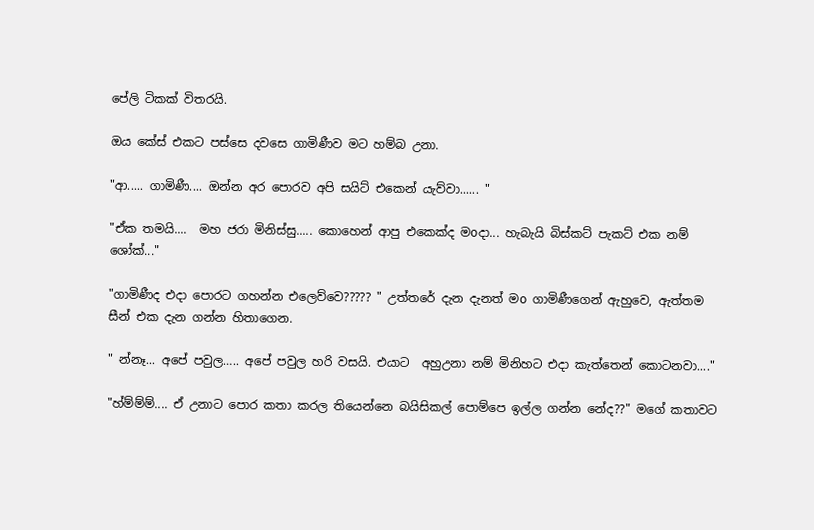පේලි ටිකක් විතරයි.

ඔය කේස් එකට පස්සෙ දවසෙ ගාමිණීව මට හම්බ උනා.

"ආ..... ගාමිණී.... ඔන්න අර පොරව අපි සයිට් එකෙන් යැව්වා...... "

"ඒක තමයි....  මහ ජරා මිනිස්සු..... කොහෙන් ආපු එකෙක්ද මoදා... හැබැයි බිස්කට් පැකට් එක නම් ශෝක්..."

"ගාමිණීද එදා පොරට ගහන්න එලෙව්වෙ????? " උත්තරේ දැන දැනත් මo ගාමිණීගෙන් ඇහුවෙ, ඇත්තම සීන් එක දැන ගන්න හිතාගෙන.

" න්නෑ... අපේ පවුල….. අපේ පවුල හරි වසයි. එයාට  අහුඋනා නම් මිනිහට එදා කැත්තෙන් කොටනවා...."

"හ්ම්ම්ම්.... ඒ උනාට පොර කතා කරල තියෙන්නෙ බයිසිකල් පොම්පෙ ඉල්ල ගන්න නේද??" මගේ කතාවට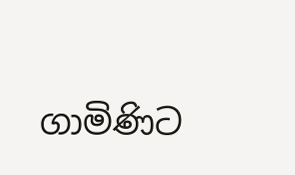ගාමිණිට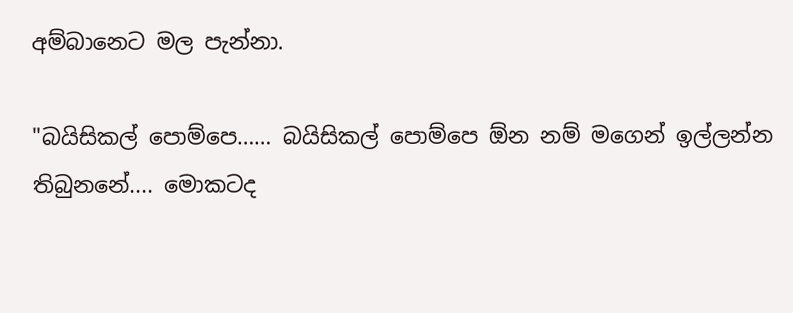අම්බානෙට මල පැන්නා.

"බයිසිකල් පොම්පෙ…… බයිසිකල් පොම්පෙ ඕන නම් මගෙන් ඉල්ලන්න තිබුනනේ.... මොකටද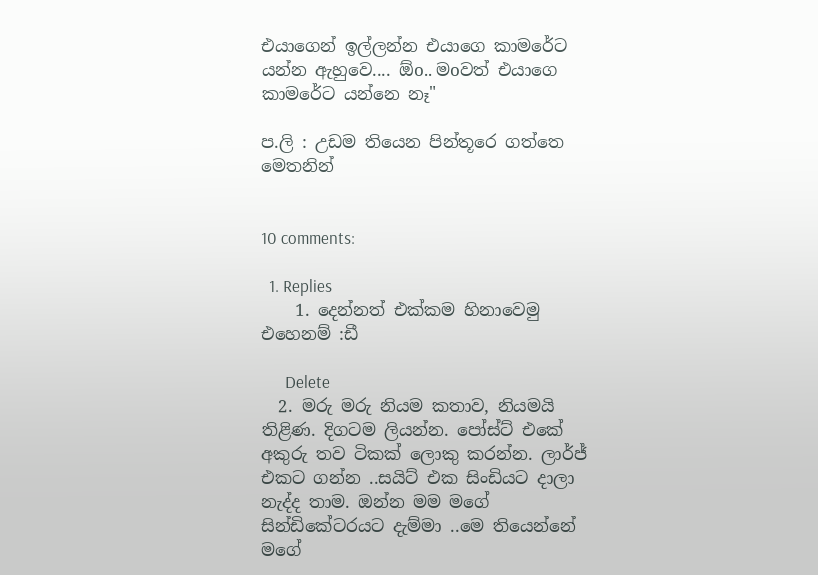එයාගෙන් ඉල්ලන්න එයාගෙ කාමරේට යන්න ඇහුවෙ.... ඕo.. මoවත් එයාගෙ කාමරේට යන්නෙ නෑ"

ප.ලි : උඩම තියෙන පින්තූරෙ ගත්තෙ මෙතනින්


10 comments:

  1. Replies
    1. දෙන්නත් එක්කම හිනාවෙමු එහෙනම් :ඩී

      Delete
  2. මරු මරු නියම කතාව, නියමයි තිළිණ. දිගටම ලියන්න. පෝස්ට් එකේ අකුරු තව ටිකක් ලොකු කරන්න. ලාර්ජ් එකට ගන්න ..සයිට් එක සිංඩියට දාලා නැද්ද තාම. ඔන්න මම මගේ සින්ඩිකේටරයට දැම්මා ..මෙ තියෙන්නේ මගේ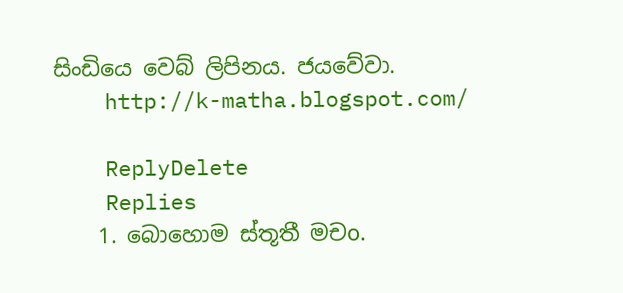සිංඩියෙ වෙබ් ලිපිනය. ජයවේවා.
    http://k-matha.blogspot.com/

    ReplyDelete
    Replies
    1. බොහොම ස්තූතී මචo.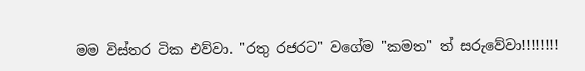මම විස්තර ටික එව්වා. "රතු රජරට" වගේම "කමත" ත් සරුවේවා!!!!!!!!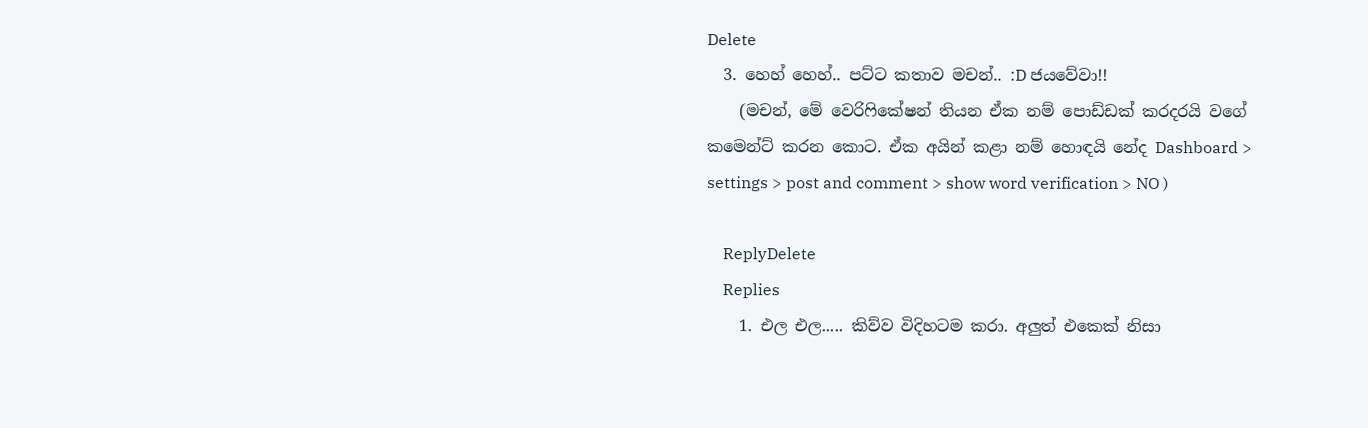Delete
  3. හෙහ් හෙහ්.. පට්ට කතාව මචන්.. :D ජයවේවා!!
    (මචන්, මේ වෙරිෆිකේෂන් තියන ඒක නම් පොඩ්ඩක් කරදරයි වගේ කමෙන්ට් කරන කොට. ඒක අයින් කළා නම් හොඳයි නේද Dashboard > settings > post and comment > show word verification > NO )

    ReplyDelete
    Replies
    1. එල එල..... කිව්ව විදිහටම කරා. අලුත් එකෙක් නිසා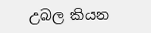උබල කියන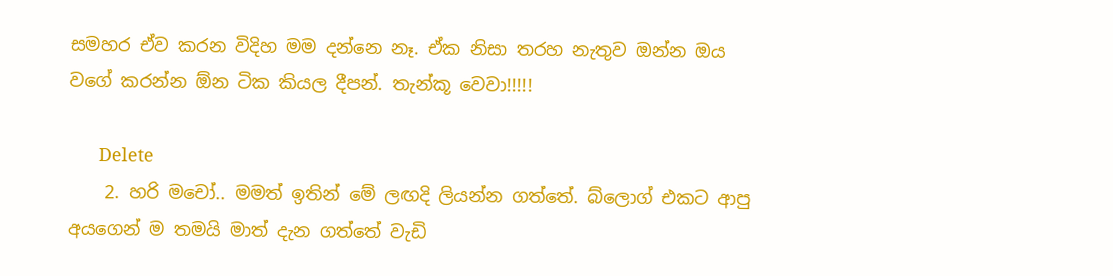සමහර ඒව කරන විදිහ මම දන්නෙ නෑ. ඒක නිසා තරහ නැතුව ඔන්න ඔය වගේ කරන්න ඕන ටික කියල දීපන්. තැන්කූ වෙවා!!!!!

      Delete
    2. හරි මචෝ.. මමත් ඉතින් මේ ලඟදි ලියන්න ගත්තේ. බ්ලොග් එකට ආපු අයගෙන් ම තමයි මාත් දැන ගත්තේ වැඩි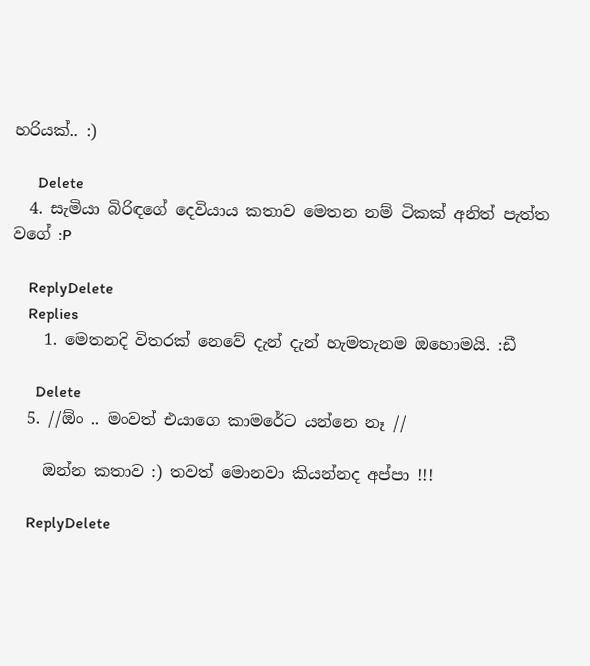හරියක්.. :)

      Delete
  4. සැමියා බිරිඳගේ දෙවියාය කතාව මෙතන නම් ටිකක් අනිත් පැත්ත වගේ :P

    ReplyDelete
    Replies
    1. මෙතනදි විතරක් නෙවේ දැන් දැන් හැමතැනම ඔහොමයි. :ඩී

      Delete
  5. //ඕං .. මංවත් එයාගෙ කාමරේට යන්නෙ නෑ //

    ඔන්න කතාව :) තවත් මොනවා කියන්නද අප්පා !!!

    ReplyDelete